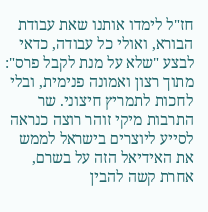חז"ל לימדו אותנו שאת עבודת הבורא, ואולי כל עבודה, כדאי לבצע "שלא על מנת לקבל פרס": מתוך רצון ואמונה פנימית, ובלי לחכות לתמריץ חיצוני. שר התרבות מיקי זוהר רוצה כנראה לסייע ליוצרים בישראל לממש את האידיאל הזה על בשרם, אחרת קשה להבין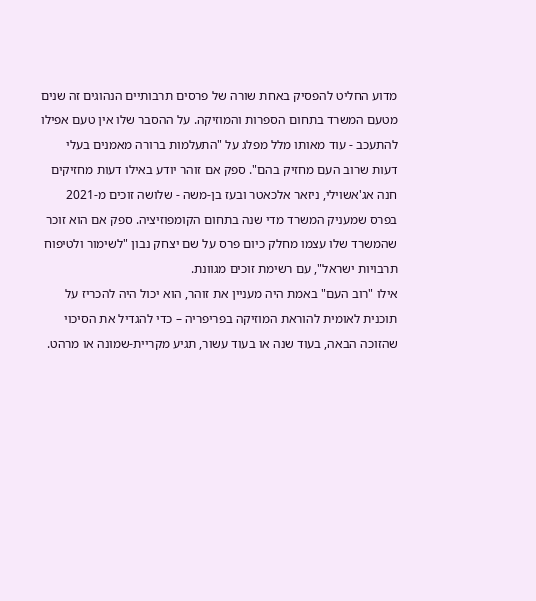מדוע החליט להפסיק באחת שורה של פרסים תרבותיים הנהוגים זה שנים מטעם המשרד בתחום הספרות והמוזיקה. על ההסבר שלו אין טעם אפילו להתעכב - עוד מאותו מלל מפלג על "התעלמות ברורה מאמנים בעלי דעות שרוב העם מחזיק בהם". ספק אם זוהר יודע באילו דעות מחזיקים חנה אג'אשוילי, ניזאר אלכאטר ובעז בן-משה - שלושה זוכים מ-2021 בפרס שמעניק המשרד מדי שנה בתחום הקומפוזיציה. ספק אם הוא זוכר שהמשרד שלו עצמו מחלק כיום פרס על שם יצחק נבון "לשימור ולטיפוח תרבויות ישראל", עם רשימת זוכים מגוונת.
אילו "רוב העם" באמת היה מעניין את זוהר, הוא יכול היה להכריז על תוכנית לאומית להוראת המוזיקה בפריפריה – כדי להגדיל את הסיכוי שהזוכה הבאה, בעוד שנה או בעוד עשור, תגיע מקריית-שמונה או מרהט.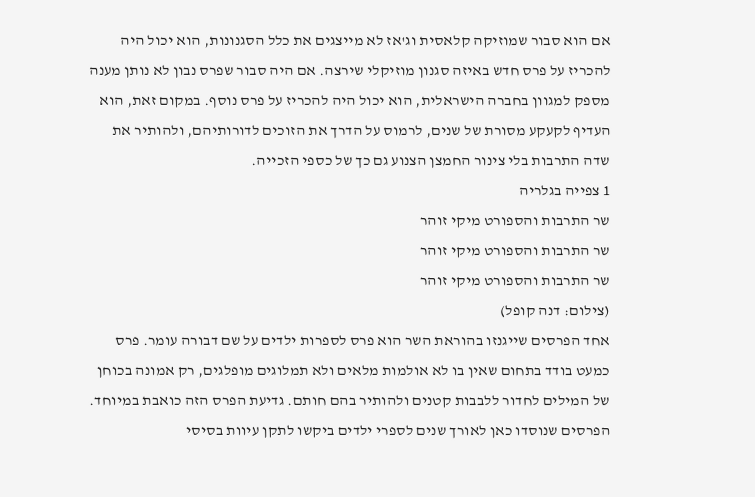אם הוא סבור שמוזיקה קלאסית וג'אז לא מייצגים את כלל הסגנונות, הוא יכול היה להכריז על פרס חדש באיזה סגנון מוזיקלי שירצה. אם היה סבור שפרס נבון לא נותן מענה מספק למגוון בחברה הישראלית, הוא יכול היה להכריז על פרס נוסף. במקום זאת, הוא העדיף לקעקע מסורת של שנים, לרמוס על הדרך את הזוכים לדורותיהם, ולהותיר את שדה התרבות בלי צינור החמצן הצנוע גם כך של כספי הזכייה.
1 צפייה בגלריה
שר התרבות והספורט מיקי זוהר
שר התרבות והספורט מיקי זוהר
שר התרבות והספורט מיקי זוהר
(צילום: דנה קופל)
אחד הפרסים שייגנזו בהוראת השר הוא פרס לספרות ילדים על שם דבורה עומר. פרס כמעט בודד בתחום שאין בו לא אולמות מלאים ולא תמלוגים מופלגים, רק אמונה בכוחן של המילים לחדור ללבבות קטנים ולהותיר בהם חותם. גדיעת הפרס הזה כואבת במיוחד. הפרסים שנוסדו כאן לאורך שנים לספרי ילדים ביקשו לתקן עיוות בסיסי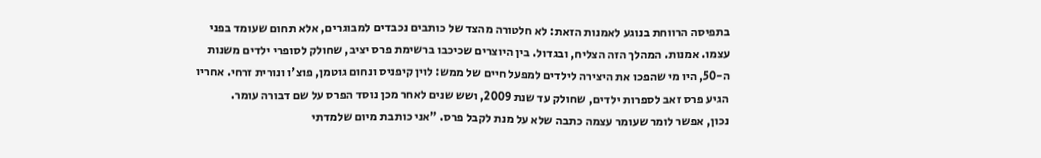בתפיסה הרווחת בנוגע לאמנות הזאת: לא חלטורה מהצד של כותבים נכבדים למבוגרים, אלא תחום שעומד בפני עצמו. אמנות. המהלך הזה הצליח, ובגדול. בין היוצרים שכיכבו ברשימת פרס יציב, שחולק לסופרי ילדים משנות ה-50, היו מי שהפכו את היצירה לילדים למפעל חיים של ממש: לוין קיפניס ונחום גוטמן, פוצ'ו ונורית זרחי. אחריו הגיע פרס זאב לספרות ילדים, שחולק עד שנת 2009, ושש שנים לאחר מכן נוסד הפרס על שם דבורה עומר.
נכון, אפשר לומר שעומר עצמה כתבה שלא על מנת לקבל פרס. "אני כותבת מיום שלמדתי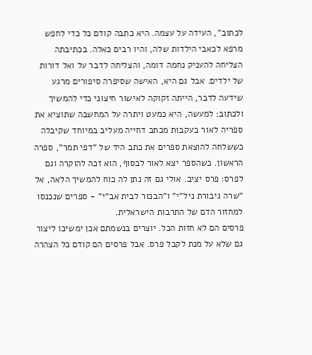לכתוב", העידה על עצמה. היא כתבה קודם כל כדי לחפש מרפא לכאבי הילדות שלה, והיו רבים כאלה. בכתיבתה הצליחה להעניק נחמה דומה, והצליחה לדבר על ואל דורות של ילדים. אבל גם היא, האישה שסיפרה סיפורים מרגע שידעה לדבר, הייתה זקוקה לאישור חיצוני כדי להמשיך ולכתוב: למעשה, היא כמעט ויתרה על המחשבה שתוציא את ספריה לאור בעקבות מכתב דחייה מעליב במיוחד שקיבלה כששלחה להוצאת ספרים את כתב היד של "דפי תמר", ספרה הראשון. כשהספר יצא לאור לבסוף, הוא זכה להוקרה וגם לפרס: פרס יציב. אולי גם זה נתן לה כוח להמשיך הלאה, אל "שרה גיבורת ניל"י" ו"הבכור לבית אב"י" - ספרים שנכנסו למחזור הדם של התרבות הישראלית.
פרסים הם לא חזות הכל. יוצרים בנשמתם אכן ימשיכו ליצור גם שלא על מנת לקבל פרס. אבל פרסים הם קודם כל הצהרה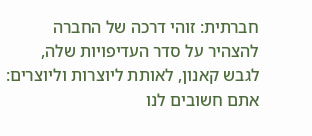חברתית: זוהי דרכה של החברה להצהיר על סדר העדיפויות שלה, לגבש קאנון, לאותת ליוצרות וליוצרים: אתם חשובים לנו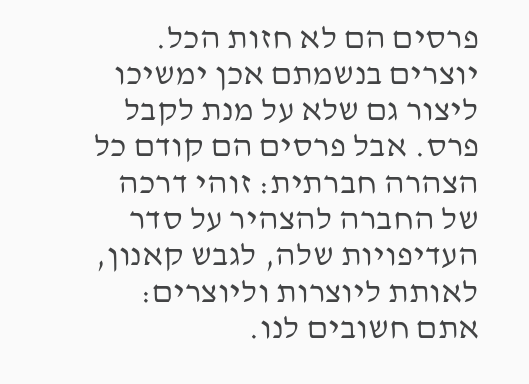פרסים הם לא חזות הכל. יוצרים בנשמתם אכן ימשיכו ליצור גם שלא על מנת לקבל פרס. אבל פרסים הם קודם כל הצהרה חברתית: זוהי דרכה של החברה להצהיר על סדר העדיפויות שלה, לגבש קאנון, לאותת ליוצרות וליוצרים: אתם חשובים לנו.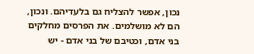נכון, אפשר להצליח גם בלעדיהם. ונכון, הם לא מושלמים. את הפרסים מחלקים בני אדם, וכטיבם של בני אדם - יש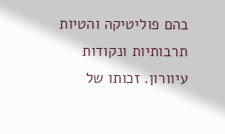בהם פוליטיקה והטיות תרבותיות ונקודות עיוורון. זכותו של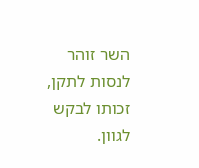השר זוהר לנסות לתקן, זכותו לבקש לגוון.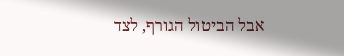אבל הביטול הגורף, לצד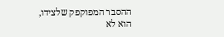ההסבר המפוקפק שלצידו, הוא לא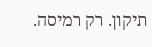תיקון. רק רמיסה.